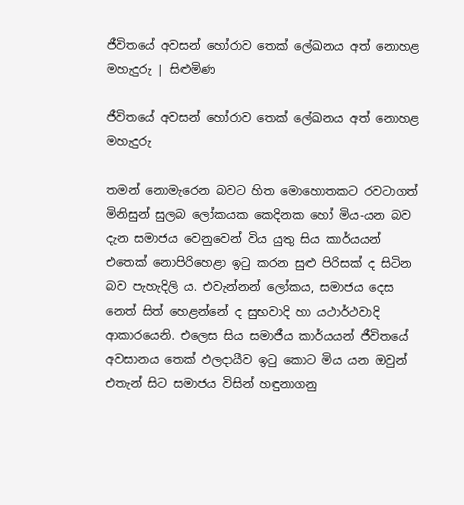ජීවිතයේ අවසන් හෝරාව තෙක් ලේඛනය අත් නොහළ මහැදුරු | සිළුමිණ

ජීවිතයේ අවසන් හෝරාව තෙක් ලේඛනය අත් නොහළ මහැදුරු

තමන් නොමැරෙන බවට හිත මොහොතකට රවටාගත් මිනිසුන් සුලබ ලෝකයක කෙදිනක හෝ මිය-යන බව දැන සමාජය වෙනුවෙන් විය යුතු සිය කාර්යයන් එතෙක් නොපිරිහෙළා ඉටු කරන සුළු පිරිසක් ද සිටින බව පැහැදිලි ය. එවැන්නන් ලෝකය, සමාජය දෙස නෙත් සිත් හෙළන්නේ ද සුභවාදි හා යථාර්ථවාදි ආකාරයෙනි. එලෙස සිය සමාජීය කාර්යයන් ජීවිතයේ අවසානය තෙක් ඵලදායීව ඉටු කොට මිය යන ඔවුන් එතැන් සිට සමාජය විසින් හඳුනාගනු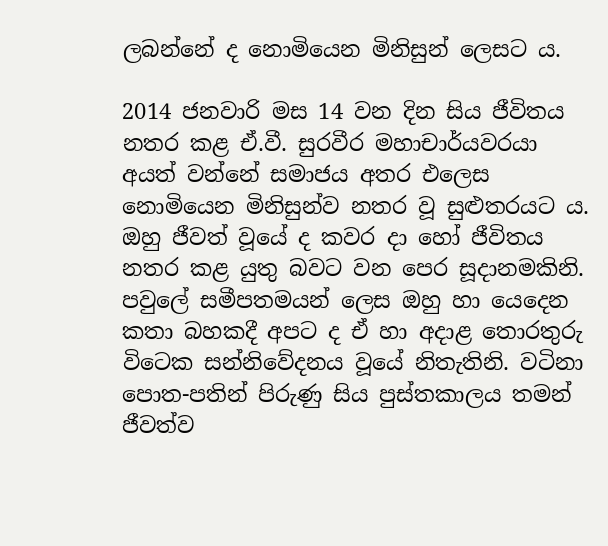ලබන්නේ ද නොමියෙන මිනිසුන් ලෙසට ය.

2014 ජනවාරි මස 14 වන දින සිය ජීවිතය නතර කළ ඒ.වී. සුරවීර මහාචාර්යවරයා අයත් වන්නේ සමාජය අතර එලෙස නොමියෙන මිනිසුන්ව නතර වූ සුළුතරයට ය. ඔහු ජීවත් වූයේ ද කවර දා හෝ ජීවිතය නතර කළ යුතු බවට වන පෙර සූදානමකිනි. පවුලේ සමීපතමයන් ලෙස ඔහු හා යෙදෙන කතා බහකදී අපට ද ඒ හා අදාළ තොරතුරු විටෙක සන්නිවේදනය වූයේ නිතැතිනි. වටිනා පොත-පතින් පිරුණු සිය පුස්තකාලය තමන් ජීවත්ව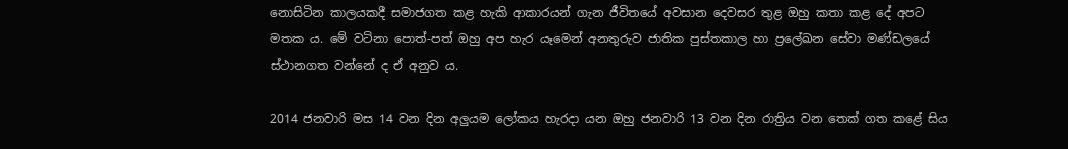නොසිටින කාලයකදී සමාජගත කළ හැකි ආකාරයන් ගැන ජීවිතයේ අවසාන දෙවසර තුළ ඔහු කතා කළ දේ අපට මතක ය. මේ වටිනා පොත්-පත් ඔහු අප හැර යෑමෙන් අනතුරුව ජාතික පුස්තකාල හා ප්‍රලේඛන සේවා මණ්ඩලයේ ස්ථානගත වන්නේ ද ඒ අනුව ය.

2014 ජනවාරි මස 14 වන දින අලුයම ලෝකය හැරදා යන ඔහු ජනවාරි 13 වන දින රාත්‍රිය වන තෙක් ගත කළේ සිය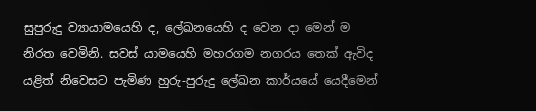සුපුරුදු ව්‍යායාමයෙහි ද, ලේඛනයෙහි ද වෙන දා මෙන් ම නිරත වෙමිනි. සවස් යාමයෙහි මහරගම නගරය තෙක් ඇවිද යළිත් නිවෙසට පැමිණ හුරු-පුරුදු ලේඛන කාර්යයේ යෙදීමෙන්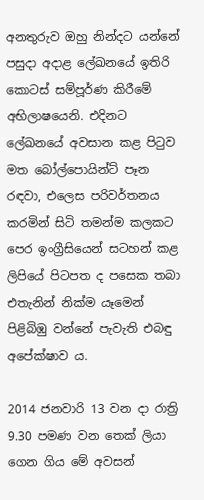අනතුරුව ඔහු නින්දට යන්නේ පසුදා අදාළ ලේඛනයේ ඉතිරි කොටස් සම්පූර්ණ කිරීමේ අභිලාෂයෙනි. එදිනට ලේඛනයේ අවසාන කළ පිටුව මත බෝල්පොයින්ට් පෑන රඳවා, එලෙස පරිවර්තනය කරමින් සිටි තමන්ම කලකට පෙර ඉංග්‍රීසියෙන් සටහන් කළ ලිපියේ පිටපත ද පසෙක තබා එතැනින් නික්ම යෑමෙන් පිළිබිඹු වන්නේ පැවැති එබඳු අපේක්ෂාව ය.

2014 ජනවාරි 13 වන දා රාත්‍රි 9.30 පමණ වන තෙක් ලියා ගෙන ගිය මේ අවසන්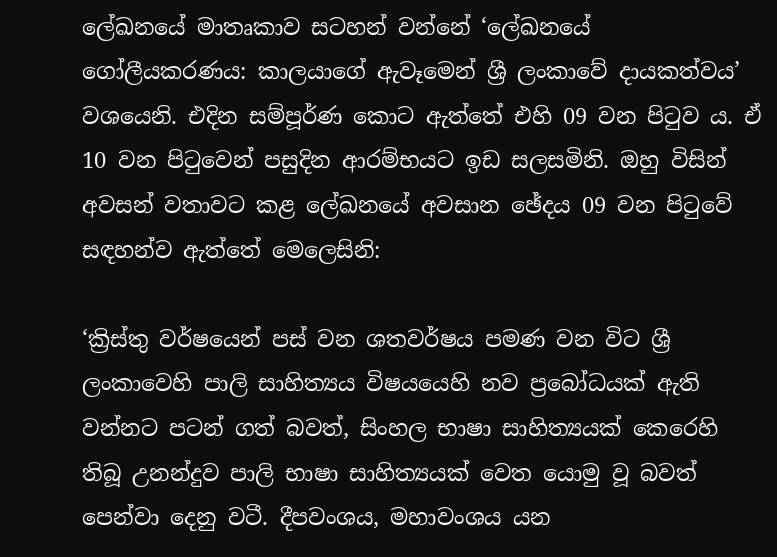ලේඛනයේ මාතෘකාව සටහන් වන්නේ ‘ලේඛනයේ ගෝලීයකරණය: කාලයාගේ ඇවෑමෙන් ශ්‍රී ලංකාවේ දායකත්වය’ වශයෙනි. එදින සම්පූර්ණ කොට ඇත්තේ එහි 09 වන පිටුව ය. ඒ 10 වන පිටුවෙන් පසුදින ආරම්භයට ඉඩ සලසමිනි. ඔහු විසින් අවසන් වතාවට කළ ලේඛනයේ අවසාන ඡේදය 09 වන පිටුවේ සඳහන්ව ඇත්තේ මෙලෙසිනි:

‘ක්‍රිස්තු වර්ෂයෙන් පස් වන ශතවර්ෂය පමණ වන විට ශ්‍රී ලංකාවෙහි පාලි සාහිත්‍යය විෂයයෙහි නව ප්‍රබෝධයක් ඇති වන්නට පටන් ගත් බවත්, සිංහල භාෂා සාහිත්‍යයක් කෙරෙහි තිබූ උනන්දුව පාලි භාෂා සාහිත්‍යයක් වෙත යොමු වූ බවත් පෙන්වා දෙනු වටී. දීපවංශය, මහාවංශය යන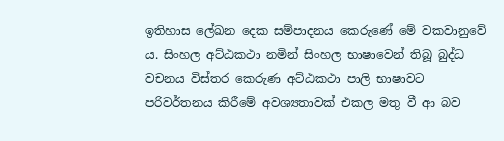ඉතිහාස ලේඛන දෙක සම්පාදනය කෙරුණේ මේ වකවානුවේ ය. සිංහල අට්ඨකථා නමින් සිංහල භාෂාවෙන් තිබූ බුද්ධ වචනය විස්තර කෙරුණ අට්ඨකථා පාලි භාෂාවට පරිවර්තනය කිරීමේ අවශ්‍යතාවක් එකල මතු වී ආ බව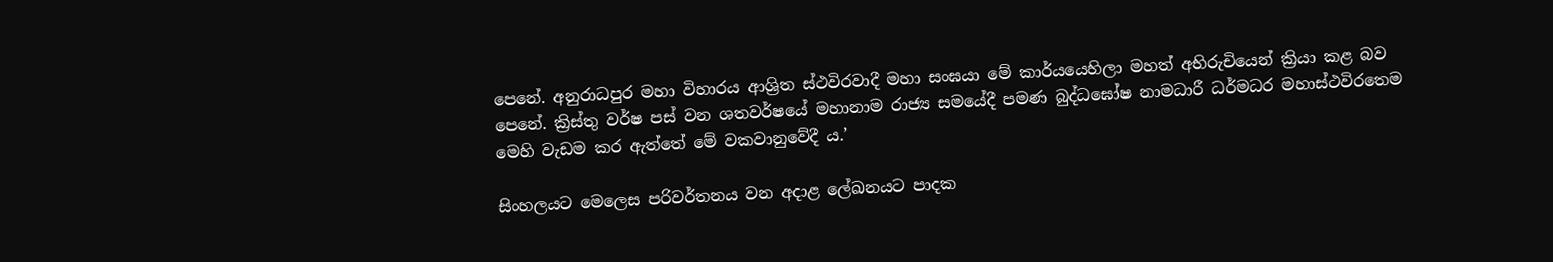පෙනේ. අනුරාධපුර මහා විහාරය ආශ්‍රිත ස්ථවිරවාදී මහා සංඝයා මේ කාර්යයෙහිලා මහත් අභිරුචියෙන් ක්‍රියා කළ බව පෙනේ. ක්‍රිස්තු වර්ෂ පස් වන ශතවර්ෂයේ මහානාම රාජ්‍ය සමයේදී පමණ බුද්ධඝෝෂ නාමධාරී ධර්මධර මහාස්ථවිරතෙම මෙහි වැඩම කර ඇත්තේ මේ වකවානුවේදී ය.’

සිංහලයට මෙලෙස පරිවර්තනය වන අදාළ ලේඛනයට පාදක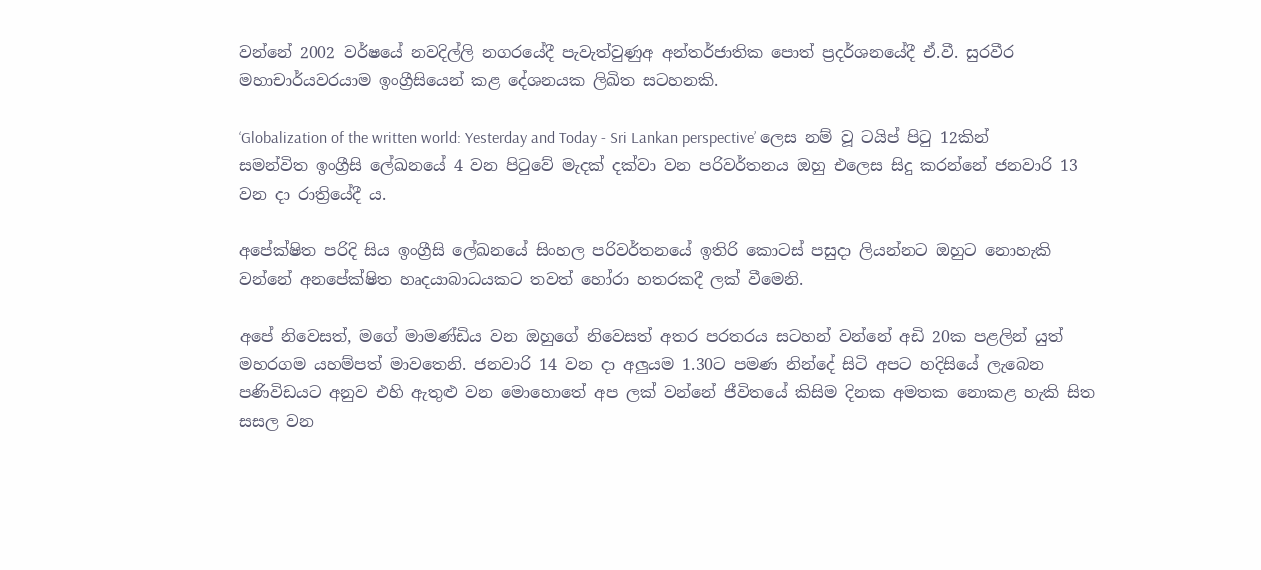වන්නේ 2002 වර්ෂයේ නවදිල්ලි නගරයේදී පැවැත්වුණුඅ අන්තර්ජාතික පොත් ප්‍රදර්ශනයේදී ඒ.වී. සුරවීර මහාචාර්යවරයාම ඉංග්‍රීසියෙන් කළ දේශනයක ලිඛිත සටහනකි.

‘Globalization of the written world: Yesterday and Today - Sri Lankan perspective’ ලෙස නම් වූ ටයිප් පිටු 12කින් සමන්විත ඉංග්‍රීසි ලේඛනයේ 4 වන පිටුවේ මැදක් දක්වා වන පරිවර්තනය ඔහු එලෙස සිදු කරන්නේ ජනවාරි 13 වන දා රාත්‍රියේදී ය.

අපේක්ෂිත පරිදි සිය ඉංග්‍රීසි ලේඛනයේ සිංහල පරිවර්තනයේ ඉතිරි කොටස් පසුදා ලියන්නට ඔහුට නොහැකි වන්නේ අනපේක්ෂිත හෘදයාබාධයකට තවත් හෝරා හතරකදී ලක් වීමෙනි.

අපේ නිවෙසත්, මගේ මාමණ්ඩිය වන ඔහුගේ නිවෙසත් අතර පරතරය සටහන් වන්නේ අඩි 20ක පළලින් යුත් මහරගම යහම්පත් මාවතෙනි. ජනවාරි 14 වන දා අලුයම 1.30ට පමණ නින්දේ සිටි අපට හදිසියේ ලැබෙන පණිවිඩයට අනුව එහි ඇතුළු වන මොහොතේ අප ලක් වන්නේ ජීවිතයේ කිසිම දිනක අමතක නොකළ හැකි සිත සසල වන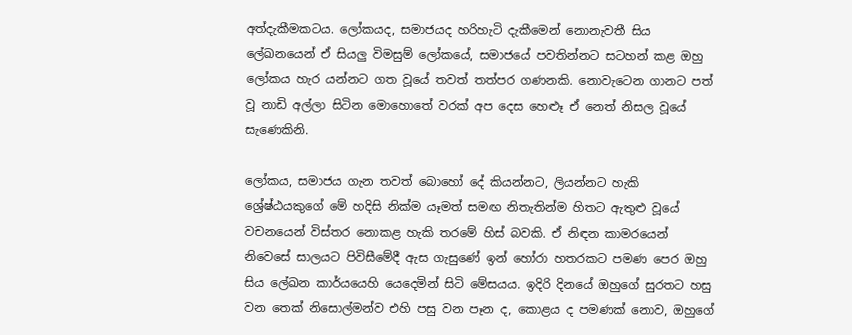අත්දැකීමකටය. ලෝකයද, සමාජයද හරිහැටි දැකීමෙන් නොනැවතී සිය ලේඛනයෙන් ඒ සියලු විමසුම් ලෝකයේ, සමාජයේ පවතින්නට සටහන් කළ ඔහු ලෝකය හැර යන්නට ගත වූයේ තවත් තත්පර ගණනකි. නොවැටෙන ගානට පත් වූ නාඩි අල්ලා සිටින මොහොතේ වරක් අප දෙස හෙළූ ඒ නෙත් නිසල වූයේ සැණෙකිනි.

ලෝකය, සමාජය ගැන තවත් බොහෝ දේ කියන්නට, ලියන්නට හැකි ශ්‍රේෂ්ඨයකුගේ මේ හදිසි නික්ම යෑමත් සමඟ නිතැතින්ම හිතට ඇතුළු වූයේ වචනයෙන් විස්තර නොකළ හැකි තරමේ හිස් බවකි. ඒ නිඳන කාමරයෙන් නිවෙසේ සාලයට පිවිසීමේදී ඇස ගැසුණේ ඉන් හෝරා හතරකට පමණ පෙර ඔහු සිය ලේඛන කාර්යයෙහි යෙදෙමින් සිටි මේසයය. ඉදිරි දිනයේ ඔහුගේ සුරතට හසු වන තෙක් නිසොල්මන්ව එහි පසු වන පෑන ද, කොළය ද පමණක් නොව, ඔහුගේ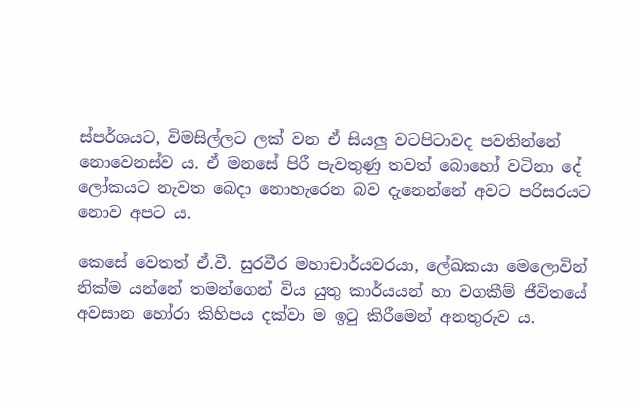ස්පර්ශයට, විමසිල්ලට ලක් වන ඒ සියලු වටපිටාවද පවතින්නේ නොවෙනස්ව ය. ඒ මනසේ පිරී පැවතුණු තවත් බොහෝ වටිනා දේ ලෝකයට නැවත බෙදා නොහැරෙන බව දැනෙන්නේ අවට පරිසරයට නොව අපට ය.

කෙසේ වෙතත් ඒ.වී. සුරවීර මහාචාර්යවරයා, ලේඛකයා මෙලොවින් නික්ම යන්නේ තමන්ගෙන් විය යුතු කාර්යයන් හා වගකීම් ජීවිතයේ අවසාන හෝරා කිහිපය දක්වා ම ඉටු කිරීමෙන් අනතුරුව ය.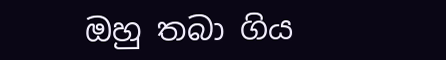ඔහු තබා ගිය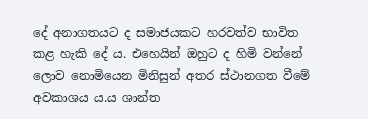දේ අනාගතයට ද සමාජයකට හරවත්ව භාවිත කළ හැකි දේ ය. එහෙයින් ඔහුට ද හිමි වන්නේ ලොව නොමියෙන මිනිසුන් අතර ස්ථානගත වීමේ අවකාශය ය.ය ශාන්ත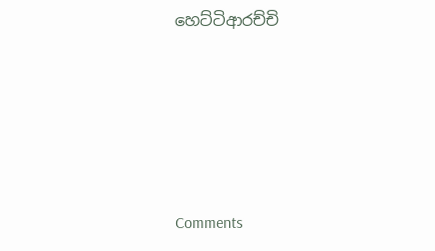හෙට්ටිආරච්චි





Comments